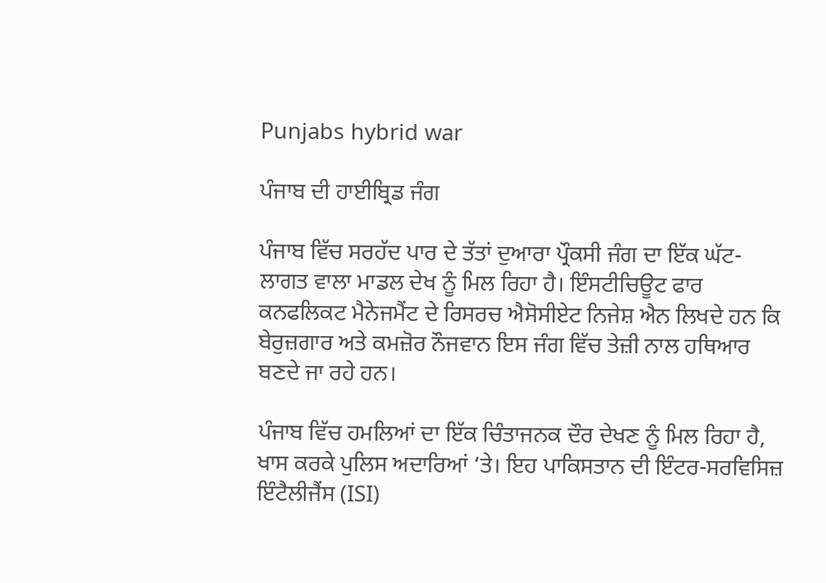Punjabs hybrid war

ਪੰਜਾਬ ਦੀ ਹਾਈਬ੍ਰਿਡ ਜੰਗ

ਪੰਜਾਬ ਵਿੱਚ ਸਰਹੱਦ ਪਾਰ ਦੇ ਤੱਤਾਂ ਦੁਆਰਾ ਪ੍ਰੌਕਸੀ ਜੰਗ ਦਾ ਇੱਕ ਘੱਟ-ਲਾਗਤ ਵਾਲਾ ਮਾਡਲ ਦੇਖ ਨੂੰ ਮਿਲ ਰਿਹਾ ਹੈ। ਇੰਸਟੀਚਿਊਟ ਫਾਰ ਕਨਫਲਿਕਟ ਮੈਨੇਜਮੈਂਟ ਦੇ ਰਿਸਰਚ ਐਸੋਸੀਏਟ ਨਿਜੇਸ਼ ਐਨ ਲਿਖਦੇ ਹਨ ਕਿ ਬੇਰੁਜ਼ਗਾਰ ਅਤੇ ਕਮਜ਼ੋਰ ਨੌਜਵਾਨ ਇਸ ਜੰਗ ਵਿੱਚ ਤੇਜ਼ੀ ਨਾਲ ਹਥਿਆਰ ਬਣਦੇ ਜਾ ਰਹੇ ਹਨ।

ਪੰਜਾਬ ਵਿੱਚ ਹਮਲਿਆਂ ਦਾ ਇੱਕ ਚਿੰਤਾਜਨਕ ਦੌਰ ਦੇਖਣ ਨੂੰ ਮਿਲ ਰਿਹਾ ਹੈ, ਖਾਸ ਕਰਕੇ ਪੁਲਿਸ ਅਦਾਰਿਆਂ ‘ਤੇ। ਇਹ ਪਾਕਿਸਤਾਨ ਦੀ ਇੰਟਰ-ਸਰਵਿਸਿਜ਼ ਇੰਟੈਲੀਜੈਂਸ (ISI)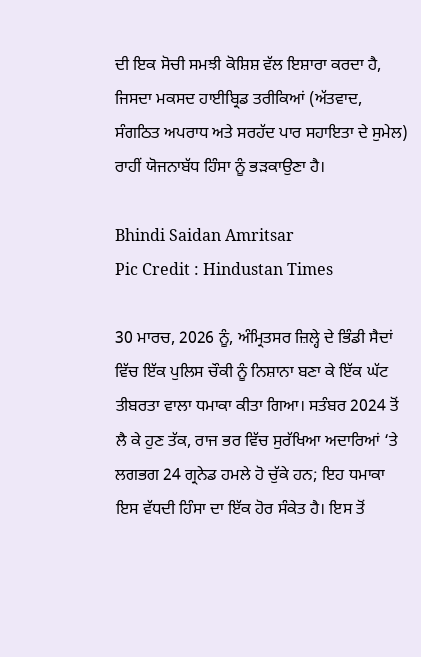ਦੀ ਇਕ ਸੋਚੀ ਸਮਝੀ ਕੋਸ਼ਿਸ਼ ਵੱਲ ਇਸ਼ਾਰਾ ਕਰਦਾ ਹੈ, ਜਿਸਦਾ ਮਕਸਦ ਹਾਈਬ੍ਰਿਡ ਤਰੀਕਿਆਂ (ਅੱਤਵਾਦ, ਸੰਗਠਿਤ ਅਪਰਾਧ ਅਤੇ ਸਰਹੱਦ ਪਾਰ ਸਹਾਇਤਾ ਦੇ ਸੁਮੇਲ) ਰਾਹੀਂ ਯੋਜਨਾਬੱਧ ਹਿੰਸਾ ਨੂੰ ਭੜਕਾਉਣਾ ਹੈ।

Bhindi Saidan Amritsar
Pic Credit : Hindustan Times

30 ਮਾਰਚ, 2026 ਨੂੰ, ਅੰਮ੍ਰਿਤਸਰ ਜ਼ਿਲ੍ਹੇ ਦੇ ਭਿੰਡੀ ਸੈਦਾਂ ਵਿੱਚ ਇੱਕ ਪੁਲਿਸ ਚੌਕੀ ਨੂੰ ਨਿਸ਼ਾਨਾ ਬਣਾ ਕੇ ਇੱਕ ਘੱਟ ਤੀਬਰਤਾ ਵਾਲਾ ਧਮਾਕਾ ਕੀਤਾ ਗਿਆ। ਸਤੰਬਰ 2024 ਤੋਂ ਲੈ ਕੇ ਹੁਣ ਤੱਕ, ਰਾਜ ਭਰ ਵਿੱਚ ਸੁਰੱਖਿਆ ਅਦਾਰਿਆਂ ‘ਤੇ ਲਗਭਗ 24 ਗ੍ਰਨੇਡ ਹਮਲੇ ਹੋ ਚੁੱਕੇ ਹਨ; ਇਹ ਧਮਾਕਾ ਇਸ ਵੱਧਦੀ ਹਿੰਸਾ ਦਾ ਇੱਕ ਹੋਰ ਸੰਕੇਤ ਹੈ। ਇਸ ਤੋਂ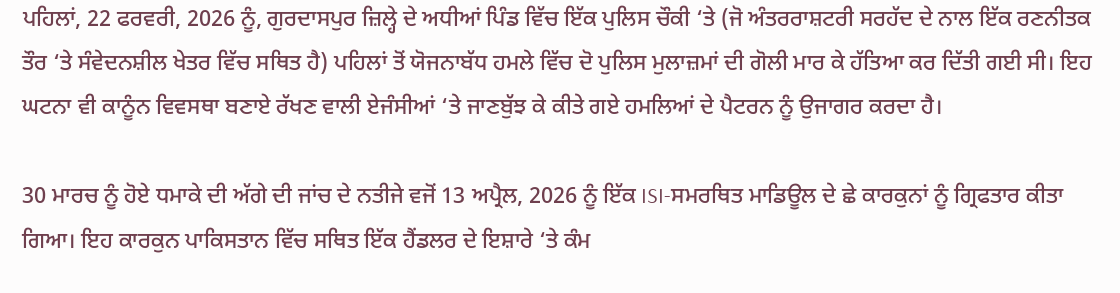ਪਹਿਲਾਂ, 22 ਫਰਵਰੀ, 2026 ਨੂੰ, ਗੁਰਦਾਸਪੁਰ ਜ਼ਿਲ੍ਹੇ ਦੇ ਅਧੀਆਂ ਪਿੰਡ ਵਿੱਚ ਇੱਕ ਪੁਲਿਸ ਚੌਕੀ ‘ਤੇ (ਜੋ ਅੰਤਰਰਾਸ਼ਟਰੀ ਸਰਹੱਦ ਦੇ ਨਾਲ ਇੱਕ ਰਣਨੀਤਕ ਤੌਰ ‘ਤੇ ਸੰਵੇਦਨਸ਼ੀਲ ਖੇਤਰ ਵਿੱਚ ਸਥਿਤ ਹੈ) ਪਹਿਲਾਂ ਤੋਂ ਯੋਜਨਾਬੱਧ ਹਮਲੇ ਵਿੱਚ ਦੋ ਪੁਲਿਸ ਮੁਲਾਜ਼ਮਾਂ ਦੀ ਗੋਲੀ ਮਾਰ ਕੇ ਹੱਤਿਆ ਕਰ ਦਿੱਤੀ ਗਈ ਸੀ। ਇਹ ਘਟਨਾ ਵੀ ਕਾਨੂੰਨ ਵਿਵਸਥਾ ਬਣਾਏ ਰੱਖਣ ਵਾਲੀ ਏਜੰਸੀਆਂ ‘ਤੇ ਜਾਣਬੁੱਝ ਕੇ ਕੀਤੇ ਗਏ ਹਮਲਿਆਂ ਦੇ ਪੈਟਰਨ ਨੂੰ ਉਜਾਗਰ ਕਰਦਾ ਹੈ।

30 ਮਾਰਚ ਨੂੰ ਹੋਏ ਧਮਾਕੇ ਦੀ ਅੱਗੇ ਦੀ ਜਾਂਚ ਦੇ ਨਤੀਜੇ ਵਜੋਂ 13 ਅਪ੍ਰੈਲ, 2026 ਨੂੰ ਇੱਕ ISI-ਸਮਰਥਿਤ ਮਾਡਿਊਲ ਦੇ ਛੇ ਕਾਰਕੁਨਾਂ ਨੂੰ ਗ੍ਰਿਫਤਾਰ ਕੀਤਾ ਗਿਆ। ਇਹ ਕਾਰਕੁਨ ਪਾਕਿਸਤਾਨ ਵਿੱਚ ਸਥਿਤ ਇੱਕ ਹੈਂਡਲਰ ਦੇ ਇਸ਼ਾਰੇ ‘ਤੇ ਕੰਮ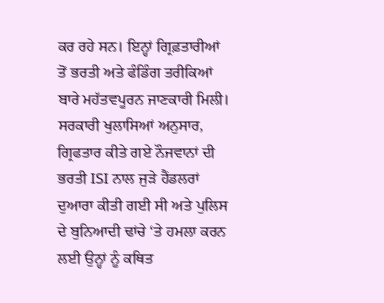ਕਰ ਰਹੇ ਸਨ। ਇਨ੍ਹਾਂ ਗ੍ਰਿਫ਼ਤਾਰੀਆਂ ਤੋਂ ਭਰਤੀ ਅਤੇ ਫੰਡਿੰਗ ਤਰੀਕਿਆਂ ਬਾਰੇ ਮਹੱਤਵਪੂਰਨ ਜਾਣਕਾਰੀ ਮਿਲੀ। ਸਰਕਾਰੀ ਖੁਲਾਸਿਆਂ ਅਨੁਸਾਰ, ਗ੍ਰਿਫਤਾਰ ਕੀਤੇ ਗਏ ਨੌਜਵਾਨਾਂ ਦੀ ਭਰਤੀ ISI ਨਾਲ ਜੁੜੇ ਹੈਂਡਲਰਾਂ ਦੁਆਰਾ ਕੀਤੀ ਗਈ ਸੀ ਅਤੇ ਪੁਲਿਸ ਦੇ ਬੁਨਿਆਦੀ ਢਾਂਚੇ ‘ਤੇ ਹਮਲਾ ਕਰਨ ਲਈ ਉਨ੍ਹਾਂ ਨੂੰ ਕਥਿਤ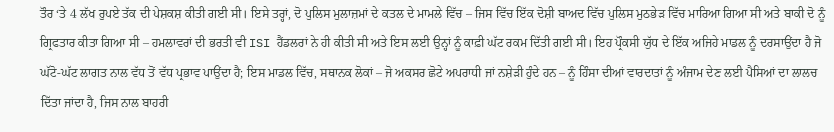ਤੌਰ ‘ਤੇ 4 ਲੱਖ ਰੁਪਏ ਤੱਕ ਦੀ ਪੇਸ਼ਕਸ਼ ਕੀਤੀ ਗਈ ਸੀ। ਇਸੇ ਤਰ੍ਹਾਂ, ਦੋ ਪੁਲਿਸ ਮੁਲਾਜ਼ਮਾਂ ਦੇ ਕਤਲ ਦੇ ਮਾਮਲੇ ਵਿੱਚ – ਜਿਸ ਵਿੱਚ ਇੱਕ ਦੋਸ਼ੀ ਬਾਅਦ ਵਿੱਚ ਪੁਲਿਸ ਮੁਠਭੇੜ ਵਿੱਚ ਮਾਰਿਆ ਗਿਆ ਸੀ ਅਤੇ ਬਾਕੀ ਦੋ ਨੂੰ ਗ੍ਰਿਫਤਾਰ ਕੀਤਾ ਗਿਆ ਸੀ – ਹਮਲਾਵਰਾਂ ਦੀ ਭਰਤੀ ਵੀ ISI ਹੈਂਡਲਰਾਂ ਨੇ ਹੀ ਕੀਤੀ ਸੀ ਅਤੇ ਇਸ ਲਈ ਉਨ੍ਹਾਂ ਨੂੰ ਕਾਫ਼ੀ ਘੱਟ ਰਕਮ ਦਿੱਤੀ ਗਈ ਸੀ। ਇਹ ਪ੍ਰੌਕਸੀ ਯੁੱਧ ਦੇ ਇੱਕ ਅਜਿਹੇ ਮਾਡਲ ਨੂੰ ਦਰਸਾਉਂਦਾ ਹੈ ਜੋ ਘੱਟੋ-ਘੱਟ ਲਾਗਤ ਨਾਲ ਵੱਧ ਤੋਂ ਵੱਧ ਪ੍ਰਭਾਵ ਪਾਉਂਦਾ ਹੈ; ਇਸ ਮਾਡਲ ਵਿੱਚ, ਸਥਾਨਕ ਲੋਕਾਂ – ਜੋ ਅਕਸਰ ਛੋਟੇ ਅਪਰਾਧੀ ਜਾਂ ਨਸ਼ੇੜੀ ਹੁੰਦੇ ਹਨ – ਨੂੰ ਹਿੰਸਾ ਦੀਆਂ ਵਾਰਦਾਤਾਂ ਨੂੰ ਅੰਜਾਮ ਦੇਣ ਲਈ ਪੈਸਿਆਂ ਦਾ ਲਾਲਚ ਦਿੱਤਾ ਜਾਂਦਾ ਹੈ, ਜਿਸ ਨਾਲ ਬਾਹਰੀ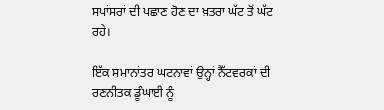ਸਪਾਂਸਰਾਂ ਦੀ ਪਛਾਣ ਹੋਣ ਦਾ ਖ਼ਤਰਾ ਘੱਟ ਤੋਂ ਘੱਟ ਰਹੇ।

ਇੱਕ ਸਮਾਨਾਂਤਰ ਘਟਨਾਵਾਂ ਉਨ੍ਹਾਂ ਨੈੱਟਵਰਕਾਂ ਦੀ ਰਣਨੀਤਕ ਡੂੰਘਾਈ ਨੂੰ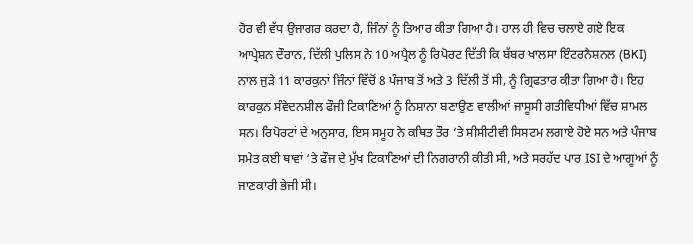ਹੋਰ ਵੀ ਵੱਧ ਉਜਾਗਰ ਕਰਦਾ ਹੈ, ਜਿੰਨਾਂ ਨੂੰ ਤਿਆਰ ਕੀਤਾ ਗਿਆ ਹੈ। ਹਾਲ ਹੀ ਵਿਚ ਚਲਾਏ ਗਏ ਇਕ ਆਪ੍ਰੇਸ਼ਨ ਦੌਰਾਨ, ਦਿੱਲੀ ਪੁਲਿਸ ਨੇ 10 ਅਪ੍ਰੈਲ ਨੂੰ ਰਿਪੋਰਟ ਦਿੱਤੀ ਕਿ ਬੱਬਰ ਖਾਲਸਾ ਇੰਟਰਨੈਸ਼ਨਲ (BKI) ਨਾਲ ਜੁੜੇ 11 ਕਾਰਕੁਨਾਂ ਜਿੰਨਾਂ ਵਿੱਚੋਂ 8 ਪੰਜਾਬ ਤੋਂ ਅਤੇ 3 ਦਿੱਲੀ ਤੋਂ ਸੀ, ਨੂੰ ਗ੍ਰਿਫਤਾਰ ਕੀਤਾ ਗਿਆ ਹੈ। ਇਹ ਕਾਰਕੁਨ ਸੰਵੇਦਨਸ਼ੀਲ ਫੌਜੀ ਟਿਕਾਣਿਆਂ ਨੂੰ ਨਿਸ਼ਾਨਾ ਬਣਾਉਣ ਵਾਲੀਆਂ ਜਾਸੂਸੀ ਗਤੀਵਿਧੀਆਂ ਵਿੱਚ ਸ਼ਾਮਲ ਸਨ। ਰਿਪੋਰਟਾਂ ਦੇ ਅਨੁਸਾਰ, ਇਸ ਸਮੂਹ ਨੇ ਕਥਿਤ ਤੌਰ ‘ਤੇ ਸੀਸੀਟੀਵੀ ਸਿਸਟਮ ਲਗਾਏ ਹੋਏ ਸਨ ਅਤੇ ਪੰਜਾਬ ਸਮੇਤ ਕਈ ਥਾਵਾਂ ‘ਤੇ ਫੌਜ ਦੇ ਮੁੱਖ ਟਿਕਾਣਿਆਂ ਦੀ ਨਿਗਰਾਨੀ ਕੀਤੀ ਸੀ, ਅਤੇ ਸਰਹੱਦ ਪਾਰ ISI ਦੇ ਆਗੂਆਂ ਨੂੰ ਜਾਣਕਾਰੀ ਭੇਜੀ ਸੀ।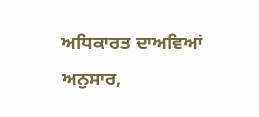ਅਧਿਕਾਰਤ ਦਾਅਵਿਆਂ ਅਨੁਸਾਰ,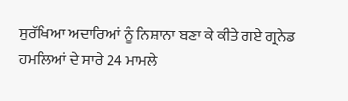ਸੁਰੱਖਿਆ ਅਦਾਰਿਆਂ ਨੂੰ ਨਿਸ਼ਾਨਾ ਬਣਾ ਕੇ ਕੀਤੇ ਗਏ ਗ੍ਰਨੇਡ ਹਮਲਿਆਂ ਦੇ ਸਾਰੇ 24 ਮਾਮਲੇ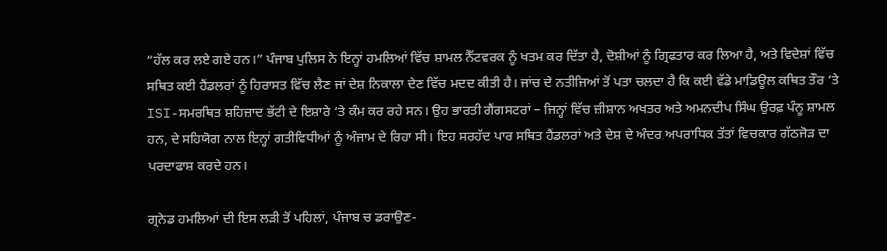“ਹੱਲ ਕਰ ਲਏ ਗਏ ਹਨ।” ਪੰਜਾਬ ਪੁਲਿਸ ਨੇ ਇਨ੍ਹਾਂ ਹਮਲਿਆਂ ਵਿੱਚ ਸ਼ਾਮਲ ਨੈੱਟਵਰਕ ਨੂੰ ਖਤਮ ਕਰ ਦਿੱਤਾ ਹੈ, ਦੋਸ਼ੀਆਂ ਨੂੰ ਗ੍ਰਿਫਤਾਰ ਕਰ ਲਿਆ ਹੈ, ਅਤੇ ਵਿਦੇਸ਼ਾਂ ਵਿੱਚ ਸਥਿਤ ਕਈ ਹੈਂਡਲਰਾਂ ਨੂੰ ਹਿਰਾਸਤ ਵਿੱਚ ਲੈਣ ਜਾਂ ਦੇਸ਼ ਨਿਕਾਲਾ ਦੇਣ ਵਿੱਚ ਮਦਦ ਕੀਤੀ ਹੈ। ਜਾਂਚ ਦੇ ਨਤੀਜਿਆਂ ਤੋਂ ਪਤਾ ਚਲਦਾ ਹੈ ਕਿ ਕਈ ਵੱਡੇ ਮਾਡਿਊਲ ਕਥਿਤ ਤੌਰ ‘ਤੇ ISI-ਸਮਰਥਿਤ ਸ਼ਹਿਜ਼ਾਦ ਭੱਟੀ ਦੇ ਇਸ਼ਾਰੇ ‘ਤੇ ਕੰਮ ਕਰ ਰਹੇ ਸਨ। ਉਹ ਭਾਰਤੀ ਗੈਂਗਸਟਰਾਂ – ਜਿਨ੍ਹਾਂ ਵਿੱਚ ਜ਼ੀਸ਼ਾਨ ਅਖਤਰ ਅਤੇ ਅਮਨਦੀਪ ਸਿੰਘ ਉਰਫ਼ ਪੰਨੂ ਸ਼ਾਮਲ ਹਨ, ਦੇ ਸਹਿਯੋਗ ਨਾਲ ਇਨ੍ਹਾਂ ਗਤੀਵਿਧੀਆਂ ਨੂੰ ਅੰਜਾਮ ਦੇ ਰਿਹਾ ਸੀ। ਇਹ ਸਰਹੱਦ ਪਾਰ ਸਥਿਤ ਹੈਂਡਲਰਾਂ ਅਤੇ ਦੇਸ਼ ਦੇ ਅੰਦਰ ਅਪਰਾਧਿਕ ਤੱਤਾਂ ਵਿਚਕਾਰ ਗੱਠਜੋੜ ਦਾ ਪਰਦਾਫਾਸ਼ ਕਰਦੇ ਹਨ।

ਗ੍ਰਨੇਡ ਹਮਲਿਆਂ ਦੀ ਇਸ ਲੜੀ ਤੋਂ ਪਹਿਲਾਂ, ਪੰਜਾਬ ਚ ਡਰਾਉਣ-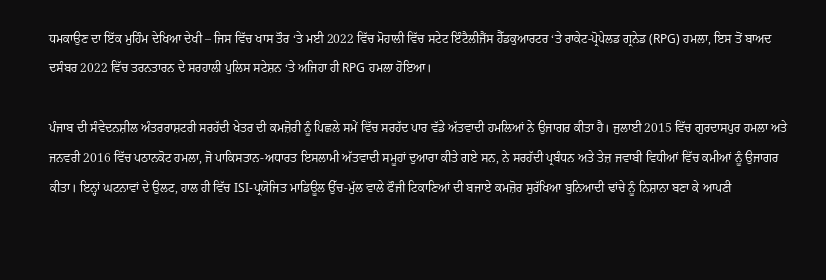ਧਮਕਾਉਣ ਦਾ ਇੱਕ ਮੁਹਿੰਮ ਦੇਖਿਆ ਦੇਖੀ – ਜਿਸ ਵਿੱਚ ਖਾਸ ਤੌਰ ‘ਤੇ ਮਈ 2022 ਵਿੱਚ ਮੋਹਾਲੀ ਵਿੱਚ ਸਟੇਟ ਇੰਟੈਲੀਜੈਂਸ ਹੈੱਡਕੁਆਰਟਰ ‘ਤੇ ਰਾਕੇਟ-ਪ੍ਰੋਪੇਲਡ ਗ੍ਰਨੇਡ (RPG) ਹਮਲਾ, ਇਸ ਤੋਂ ਬਾਅਦ ਦਸੰਬਰ 2022 ਵਿੱਚ ਤਰਨਤਾਰਨ ਦੇ ਸਰਹਾਲੀ ਪੁਲਿਸ ਸਟੇਸ਼ਨ ‘ਤੇ ਅਜਿਹਾ ਹੀ RPG ਹਮਲਾ ਹੋਇਆ।

ਪੰਜਾਬ ਦੀ ਸੰਵੇਦਨਸ਼ੀਲ ਅੰਤਰਰਾਸ਼ਟਰੀ ਸਰਹੱਦੀ ਖੇਤਰ ਦੀ ਕਮਜ਼ੋਰੀ ਨੂੰ ਪਿਛਲੇ ਸਮੇਂ ਵਿੱਚ ਸਰਹੱਦ ਪਾਰ ਵੱਡੇ ਅੱਤਵਾਦੀ ਹਮਲਿਆਂ ਨੇ ਉਜਾਗਰ ਕੀਤਾ ਹੈ। ਜੁਲਾਈ 2015 ਵਿੱਚ ਗੁਰਦਾਸਪੁਰ ਹਮਲਾ ਅਤੇ ਜਨਵਰੀ 2016 ਵਿੱਚ ਪਠਾਨਕੋਟ ਹਮਲਾ, ਜੋ ਪਾਕਿਸਤਾਨ-ਅਧਾਰਤ ਇਸਲਾਮੀ ਅੱਤਵਾਦੀ ਸਮੂਹਾਂ ਦੁਆਰਾ ਕੀਤੇ ਗਏ ਸਨ, ਨੇ ਸਰਹੱਦੀ ਪ੍ਰਬੰਧਨ ਅਤੇ ਤੇਜ਼ ਜਵਾਬੀ ਵਿਧੀਆਂ ਵਿੱਚ ਕਮੀਆਂ ਨੂੰ ਉਜਾਗਰ ਕੀਤਾ। ਇਨ੍ਹਾਂ ਘਟਨਾਵਾਂ ਦੇ ਉਲਟ, ਹਾਲ ਹੀ ਵਿੱਚ ISI-ਪ੍ਰਯੋਜਿਤ ਮਾਡਿਊਲ ਉੱਚ-ਮੁੱਲ ਵਾਲੇ ਫੌਜੀ ਟਿਕਾਣਿਆਂ ਦੀ ਬਜਾਏ ਕਮਜ਼ੋਰ ਸੁਰੱਖਿਆ ਬੁਨਿਆਦੀ ਢਾਂਚੇ ਨੂੰ ਨਿਸ਼ਾਨਾ ਬਣਾ ਕੇ ਆਪਣੀ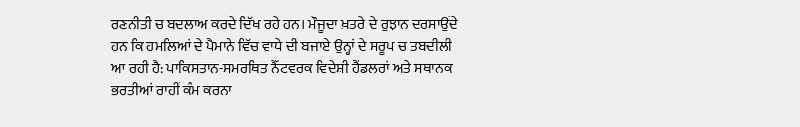ਰਣਨੀਤੀ ਚ ਬਦਲਾਅ ਕਰਦੇ ਦਿੱਖ ਰਹੇ ਹਨ। ਮੌਜੂਦਾ ਖ਼ਤਰੇ ਦੇ ਰੁਝਾਨ ਦਰਸਾਉਂਦੇ ਹਨ ਕਿ ਹਮਲਿਆਂ ਦੇ ਪੈਮਾਨੇ ਵਿੱਚ ਵਾਧੇ ਦੀ ਬਜਾਏ ਉਨ੍ਹਾਂ ਦੇ ਸਰੂਪ ਚ ਤਬਦੀਲੀ ਆ ਰਹੀ ਹੈ: ਪਾਕਿਸਤਾਨ-ਸਮਰਥਿਤ ਨੈੱਟਵਰਕ ਵਿਦੇਸ਼ੀ ਹੈਂਡਲਰਾਂ ਅਤੇ ਸਥਾਨਕ ਭਰਤੀਆਂ ਰਾਹੀਂ ਕੰਮ ਕਰਨਾ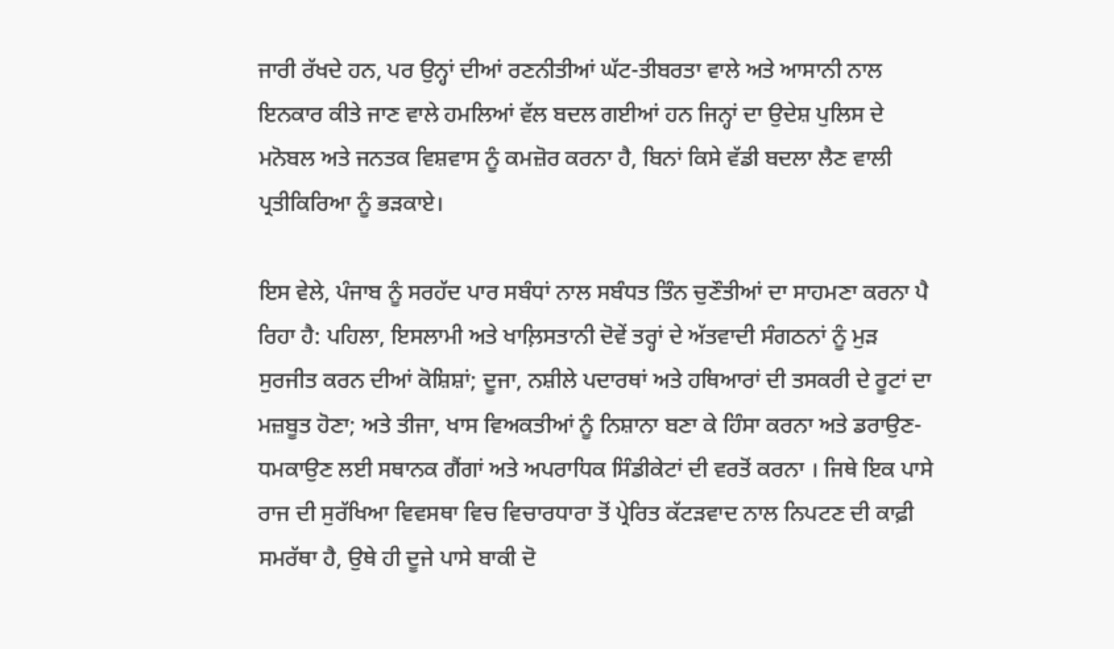ਜਾਰੀ ਰੱਖਦੇ ਹਨ, ਪਰ ਉਨ੍ਹਾਂ ਦੀਆਂ ਰਣਨੀਤੀਆਂ ਘੱਟ-ਤੀਬਰਤਾ ਵਾਲੇ ਅਤੇ ਆਸਾਨੀ ਨਾਲ ਇਨਕਾਰ ਕੀਤੇ ਜਾਣ ਵਾਲੇ ਹਮਲਿਆਂ ਵੱਲ ਬਦਲ ਗਈਆਂ ਹਨ ਜਿਨ੍ਹਾਂ ਦਾ ਉਦੇਸ਼ ਪੁਲਿਸ ਦੇ ਮਨੋਬਲ ਅਤੇ ਜਨਤਕ ਵਿਸ਼ਵਾਸ ਨੂੰ ਕਮਜ਼ੋਰ ਕਰਨਾ ਹੈ, ਬਿਨਾਂ ਕਿਸੇ ਵੱਡੀ ਬਦਲਾ ਲੈਣ ਵਾਲੀ ਪ੍ਰਤੀਕਿਰਿਆ ਨੂੰ ਭੜਕਾਏ।

ਇਸ ਵੇਲੇ, ਪੰਜਾਬ ਨੂੰ ਸਰਹੱਦ ਪਾਰ ਸਬੰਧਾਂ ਨਾਲ ਸਬੰਧਤ ਤਿੰਨ ਚੁਣੌਤੀਆਂ ਦਾ ਸਾਹਮਣਾ ਕਰਨਾ ਪੈ ਰਿਹਾ ਹੈ: ਪਹਿਲਾ, ਇਸਲਾਮੀ ਅਤੇ ਖਾਲ਼ਿਸਤਾਨੀ ਦੋਵੇਂ ਤਰ੍ਹਾਂ ਦੇ ਅੱਤਵਾਦੀ ਸੰਗਠਨਾਂ ਨੂੰ ਮੁੜ ਸੁਰਜੀਤ ਕਰਨ ਦੀਆਂ ਕੋਸ਼ਿਸ਼ਾਂ; ਦੂਜਾ, ਨਸ਼ੀਲੇ ਪਦਾਰਥਾਂ ਅਤੇ ਹਥਿਆਰਾਂ ਦੀ ਤਸਕਰੀ ਦੇ ਰੂਟਾਂ ਦਾ ਮਜ਼ਬੂਤ ਹੋਣਾ; ਅਤੇ ਤੀਜਾ, ਖਾਸ ਵਿਅਕਤੀਆਂ ਨੂੰ ਨਿਸ਼ਾਨਾ ਬਣਾ ਕੇ ਹਿੰਸਾ ਕਰਨਾ ਅਤੇ ਡਰਾਉਣ-ਧਮਕਾਉਣ ਲਈ ਸਥਾਨਕ ਗੈਂਗਾਂ ਅਤੇ ਅਪਰਾਧਿਕ ਸਿੰਡੀਕੇਟਾਂ ਦੀ ਵਰਤੋਂ ਕਰਨਾ । ਜਿਥੇ ਇਕ ਪਾਸੇ ਰਾਜ ਦੀ ਸੁਰੱਖਿਆ ਵਿਵਸਥਾ ਵਿਚ ਵਿਚਾਰਧਾਰਾ ਤੋਂ ਪ੍ਰੇਰਿਤ ਕੱਟੜਵਾਦ ਨਾਲ ਨਿਪਟਣ ਦੀ ਕਾਫ਼ੀ ਸਮਰੱਥਾ ਹੈ, ਉਥੇ ਹੀ ਦੂਜੇ ਪਾਸੇ ਬਾਕੀ ਦੋ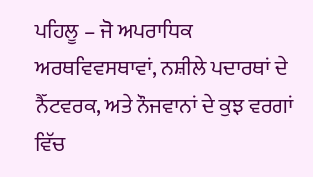ਪਹਿਲੂ – ਜੋ ਅਪਰਾਧਿਕ ਅਰਥਵਿਵਸਥਾਵਾਂ, ਨਸ਼ੀਲੇ ਪਦਾਰਥਾਂ ਦੇ ਨੈੱਟਵਰਕ, ਅਤੇ ਨੌਜਵਾਨਾਂ ਦੇ ਕੁਝ ਵਰਗਾਂ ਵਿੱਚ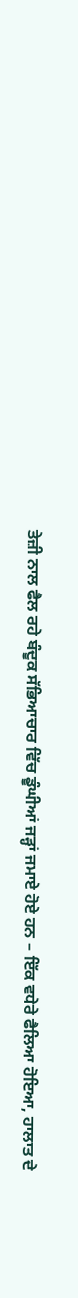ਤੇਜ਼ੀ ਨਾਲ ਫੈਲ ਰਹੇ ਬੰਦੂਕ ਸੱਭਿਆਚਾਰ ਵਿੱਚ ਡੂੰਘੀਆਂ ਜੜ੍ਹਾਂ ਜਮਾਏ ਹੋਏ ਹਨ – ਇੱਕ ਵਧੇਰੇ ਫੈਲਿਆ ਹੋਇਆ, ਹਾਲਾਤ ਦੇ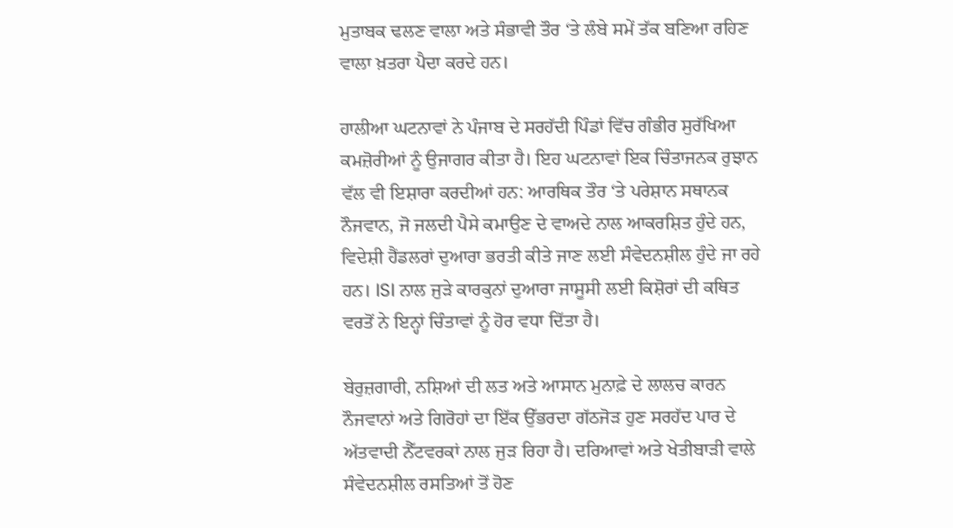ਮੁਤਾਬਕ ਢਲਣ ਵਾਲਾ ਅਤੇ ਸੰਭਾਵੀ ਤੌਰ ‘ਤੇ ਲੰਬੇ ਸਮੇਂ ਤੱਕ ਬਣਿਆ ਰਹਿਣ ਵਾਲਾ ਖ਼ਤਰਾ ਪੈਦਾ ਕਰਦੇ ਹਨ।

ਹਾਲੀਆ ਘਟਨਾਵਾਂ ਨੇ ਪੰਜਾਬ ਦੇ ਸਰਹੱਦੀ ਪਿੰਡਾਂ ਵਿੱਚ ਗੰਭੀਰ ਸੁਰੱਖਿਆ ਕਮਜ਼ੋਰੀਆਂ ਨੂੰ ਉਜਾਗਰ ਕੀਤਾ ਹੈ। ਇਹ ਘਟਨਾਵਾਂ ਇਕ ਚਿੰਤਾਜਨਕ ਰੁਝਾਨ ਵੱਲ ਵੀ ਇਸ਼ਾਰਾ ਕਰਦੀਆਂ ਹਨ: ਆਰਥਿਕ ਤੌਰ ‘ਤੇ ਪਰੇਸ਼ਾਨ ਸਥਾਨਕ ਨੌਜਵਾਨ, ਜੋ ਜਲਦੀ ਪੈਸੇ ਕਮਾਉਣ ਦੇ ਵਾਅਦੇ ਨਾਲ ਆਕਰਸ਼ਿਤ ਹੁੰਦੇ ਹਨ, ਵਿਦੇਸ਼ੀ ਹੈਂਡਲਰਾਂ ਦੁਆਰਾ ਭਰਤੀ ਕੀਤੇ ਜਾਣ ਲਈ ਸੰਵੇਦਨਸ਼ੀਲ ਹੁੰਦੇ ਜਾ ਰਹੇ ਹਨ। ISI ਨਾਲ ਜੁੜੇ ਕਾਰਕੁਨਾਂ ਦੁਆਰਾ ਜਾਸੂਸੀ ਲਈ ਕਿਸ਼ੋਰਾਂ ਦੀ ਕਥਿਤ ਵਰਤੋਂ ਨੇ ਇਨ੍ਹਾਂ ਚਿੰਤਾਵਾਂ ਨੂੰ ਹੋਰ ਵਧਾ ਦਿੱਤਾ ਹੈ।

ਬੇਰੁਜ਼ਗਾਰੀ, ਨਸ਼ਿਆਂ ਦੀ ਲਤ ਅਤੇ ਆਸਾਨ ਮੁਨਾਫ਼ੇ ਦੇ ਲਾਲਚ ਕਾਰਨ ਨੌਜਵਾਨਾਂ ਅਤੇ ਗਿਰੋਹਾਂ ਦਾ ਇੱਕ ਉੱਭਰਦਾ ਗੱਠਜੋੜ ਹੁਣ ਸਰਹੱਦ ਪਾਰ ਦੇ ਅੱਤਵਾਦੀ ਨੈੱਟਵਰਕਾਂ ਨਾਲ ਜੁੜ ਰਿਹਾ ਹੈ। ਦਰਿਆਵਾਂ ਅਤੇ ਖੇਤੀਬਾੜੀ ਵਾਲੇ ਸੰਵੇਦਨਸ਼ੀਲ ਰਸਤਿਆਂ ਤੋਂ ਹੋਣ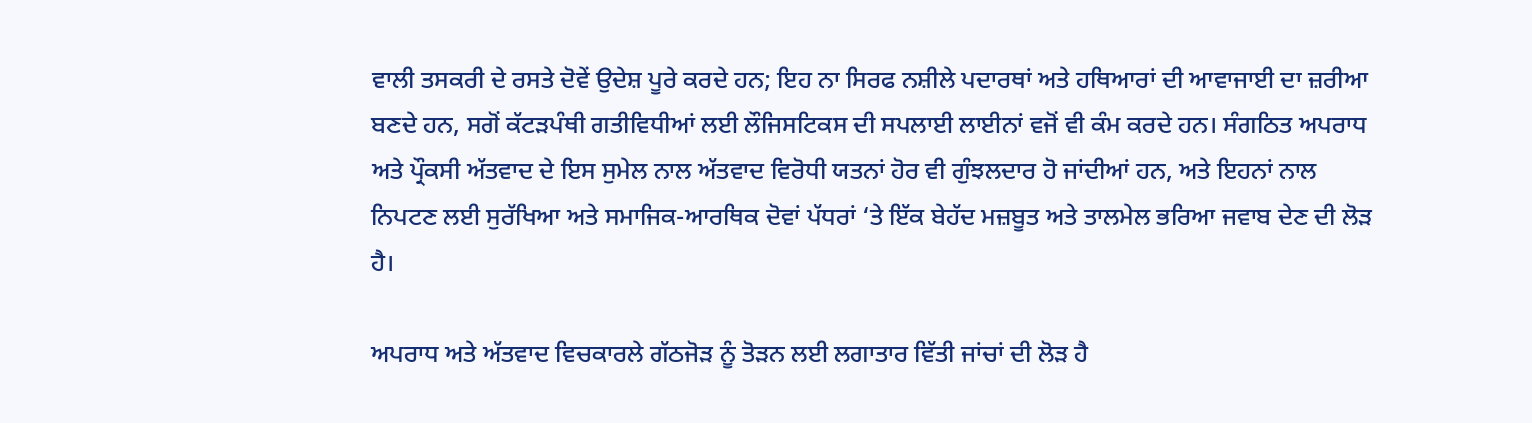ਵਾਲੀ ਤਸਕਰੀ ਦੇ ਰਸਤੇ ਦੋਵੇਂ ਉਦੇਸ਼ ਪੂਰੇ ਕਰਦੇ ਹਨ; ਇਹ ਨਾ ਸਿਰਫ ਨਸ਼ੀਲੇ ਪਦਾਰਥਾਂ ਅਤੇ ਹਥਿਆਰਾਂ ਦੀ ਆਵਾਜਾਈ ਦਾ ਜ਼ਰੀਆ ਬਣਦੇ ਹਨ, ਸਗੋਂ ਕੱਟੜਪੰਥੀ ਗਤੀਵਿਧੀਆਂ ਲਈ ਲੌਜਿਸਟਿਕਸ ਦੀ ਸਪਲਾਈ ਲਾਈਨਾਂ ਵਜੋਂ ਵੀ ਕੰਮ ਕਰਦੇ ਹਨ। ਸੰਗਠਿਤ ਅਪਰਾਧ ਅਤੇ ਪ੍ਰੌਕਸੀ ਅੱਤਵਾਦ ਦੇ ਇਸ ਸੁਮੇਲ ਨਾਲ ਅੱਤਵਾਦ ਵਿਰੋਧੀ ਯਤਨਾਂ ਹੋਰ ਵੀ ਗੁੰਝਲਦਾਰ ਹੋ ਜਾਂਦੀਆਂ ਹਨ, ਅਤੇ ਇਹਨਾਂ ਨਾਲ ਨਿਪਟਣ ਲਈ ਸੁਰੱਖਿਆ ਅਤੇ ਸਮਾਜਿਕ-ਆਰਥਿਕ ਦੋਵਾਂ ਪੱਧਰਾਂ ‘ਤੇ ਇੱਕ ਬੇਹੱਦ ਮਜ਼ਬੂਤ ਅਤੇ ਤਾਲਮੇਲ ਭਰਿਆ ਜਵਾਬ ਦੇਣ ਦੀ ਲੋੜ ਹੈ।

ਅਪਰਾਧ ਅਤੇ ਅੱਤਵਾਦ ਵਿਚਕਾਰਲੇ ਗੱਠਜੋੜ ਨੂੰ ਤੋੜਨ ਲਈ ਲਗਾਤਾਰ ਵਿੱਤੀ ਜਾਂਚਾਂ ਦੀ ਲੋੜ ਹੈ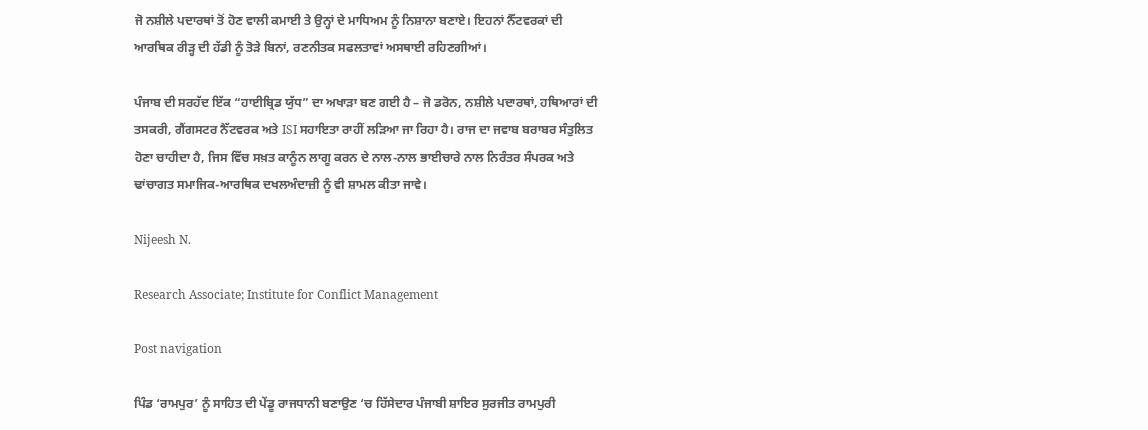ਜੋ ਨਸ਼ੀਲੇ ਪਦਾਰਥਾਂ ਤੋਂ ਹੋਣ ਵਾਲੀ ਕਮਾਈ ਤੇ ਉਨ੍ਹਾਂ ਦੇ ਮਾਧਿਅਮ ਨੂੰ ਨਿਸ਼ਾਨਾ ਬਣਾਏ। ਇਹਨਾਂ ਨੈੱਟਵਰਕਾਂ ਦੀ ਆਰਥਿਕ ਰੀੜ੍ਹ ਦੀ ਹੱਡੀ ਨੂੰ ਤੋੜੇ ਬਿਨਾਂ, ਰਣਨੀਤਕ ਸਫਲਤਾਵਾਂ ਅਸਥਾਈ ਰਹਿਣਗੀਆਂ।

ਪੰਜਾਬ ਦੀ ਸਰਹੱਦ ਇੱਕ “ਹਾਈਬ੍ਰਿਡ ਯੁੱਧ” ਦਾ ਅਖਾੜਾ ਬਣ ਗਈ ਹੈ – ਜੋ ਡਰੋਨ, ਨਸ਼ੀਲੇ ਪਦਾਰਥਾਂ, ਹਥਿਆਰਾਂ ਦੀ ਤਸਕਰੀ, ਗੈਂਗਸਟਰ ਨੈੱਟਵਰਕ ਅਤੇ ISI ਸਹਾਇਤਾ ਰਾਹੀਂ ਲੜਿਆ ਜਾ ਰਿਹਾ ਹੈ। ਰਾਜ ਦਾ ਜਵਾਬ ਬਰਾਬਰ ਸੰਤੁਲਿਤ ਹੋਣਾ ਚਾਹੀਦਾ ਹੈ, ਜਿਸ ਵਿੱਚ ਸਖ਼ਤ ਕਾਨੂੰਨ ਲਾਗੂ ਕਰਨ ਦੇ ਨਾਲ-ਨਾਲ ਭਾਈਚਾਰੇ ਨਾਲ ਨਿਰੰਤਰ ਸੰਪਰਕ ਅਤੇ ਢਾਂਚਾਗਤ ਸਮਾਜਿਕ-ਆਰਥਿਕ ਦਖਲਅੰਦਾਜ਼ੀ ਨੂੰ ਵੀ ਸ਼ਾਮਲ ਕੀਤਾ ਜਾਵੇ।

Nijeesh N.

Research Associate; Institute for Conflict Management

Post navigation

ਪਿੰਡ ‘ਰਾਮਪੁਰ’ ਨੂੰ ਸਾਹਿਤ ਦੀ ਪੇਂਡੂ ਰਾਜਧਾਨੀ ਬਣਾਉਣ ‘ਚ ਹਿੱਸੇਦਾਰ ਪੰਜਾਬੀ ਸ਼ਾਇਰ ਸੁਰਜੀਤ ਰਾਮਪੁਰੀ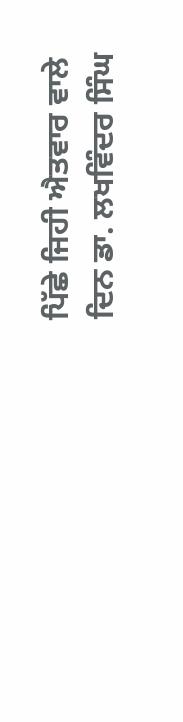ਪਿੱਛੇ ਜਿਹੀ ਐਤਵਾਰ ਵਾਲੇ ਦਿਨ ਡਾ. ਲਖਵਿੰਦਰ ਸਿੰਘ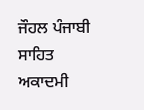ਜੌਹਲ ਪੰਜਾਬੀ ਸਾਹਿਤ ਅਕਾਦਮੀ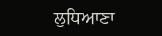ਲੁਧਿਆਣਾ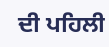ਦੀ ਪਹਿਲੀ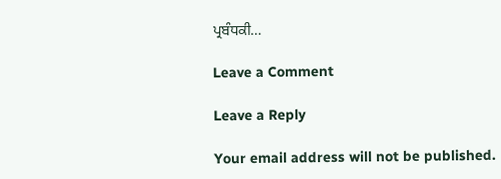ਪ੍ਰਬੰਧਕੀ…

Leave a Comment

Leave a Reply

Your email address will not be published.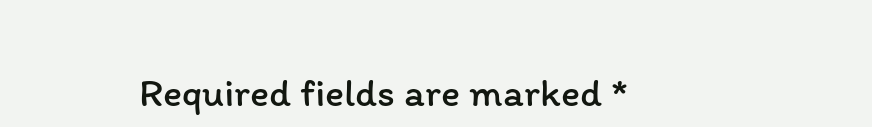Required fields are marked *